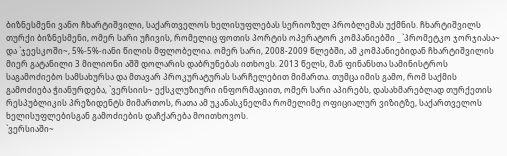ბიზნესმენი ვანო ჩხარტიშვილი, საქართველოს ხელისუფლებას სერიოზულ პრობლემას უქმნის. ჩხარტიშვილს თურქი ბიზნესმენი, ომერ სარი უჩივის, რომელიც ფოთის პორტის ოპერატორ კომპანიებში _ `პრომეტკო ჯორჯიასა~ და `ჯეესკოში~, 5%-5%-იანი წილის მფლობელია. ომერ სარი, 2008-2009 წლებში, ამ კომპანიებიდან ჩხარტიშვილის მიერ გატანილი 3 მილიონი აშშ დოლარის დაბრუნებას ითხოვს. 2013 წელს, მან ფინანსთა სამინისტროს საგამოძიებო სამსახურსა და მთავარ პროკურატურას სარჩელებით მიმართა. თუმცა იმის გამო, რომ საქმის გამოძიება ჭიანურდება, `ვერსიის~ ექსკლუზიური ინფორმაციით, ომერ სარი აპირებს, დასახმარებლად თურქეთის რესპუბლიკის პრეზიდენტს მიმართოს, რათა ამ უკანასკნელმა რომელიმე ოფიციალურ ვიზიტზე, საქართველოს ხელისუფლებისგან გამოძიების დაჩქარება მოითხოვოს.
`ვერსიაში~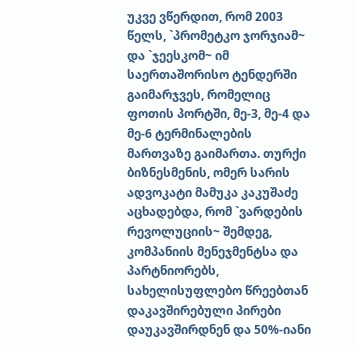უკვე ვწერდით, რომ 2003 წელს, `პრომეტკო ჯორჯიამ~ და `ჯეესკომ~ იმ საერთაშორისო ტენდერში გაიმარჯვეს, რომელიც ფოთის პორტში, მე-3, მე-4 და მე-6 ტერმინალების მართვაზე გაიმართა. თურქი ბიზნესმენის, ომერ სარის ადვოკატი მამუკა კაკუშაძე აცხადებდა, რომ `ვარდების რევოლუციის~ შემდეგ, კომპანიის მენეჯმენტსა და პარტნიორებს, სახელისუფლებო წრეებთან დაკავშირებული პირები დაუკავშირდნენ და 50%-იანი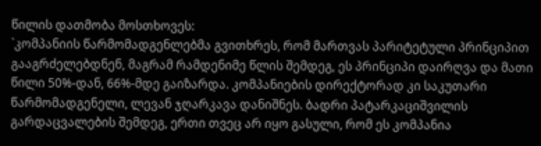წილის დათმობა მოსთხოვეს:
`კომპანიის წარმომადგენლებმა გვითხრეს, რომ მართვას პარიტეტული პრინციპით გააგრძელებდნენ, მაგრამ რამდენიმე წლის შემდეგ, ეს პრინციპი დაირღვა და მათი წილი 50%-დან, 66%-მდე გაიზარდა. კომპანიების დირექტორად კი საკუთარი წარმომადგენელი, ლევან ჯღარკავა დანიშნეს. ბადრი პატარკაციშვილის გარდაცვალების შემდეგ, ერთი თვეც არ იყო გასული, რომ ეს კომპანია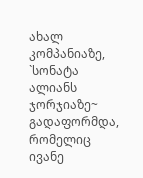ახალ კომპანიაზე, `სონატა ალიანს ჯორჯიაზე~ გადაფორმდა, რომელიც ივანე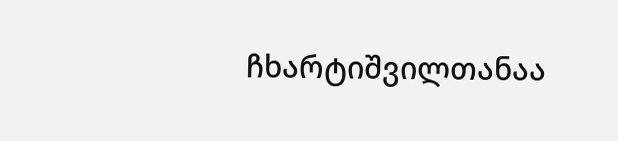ჩხარტიშვილთანაა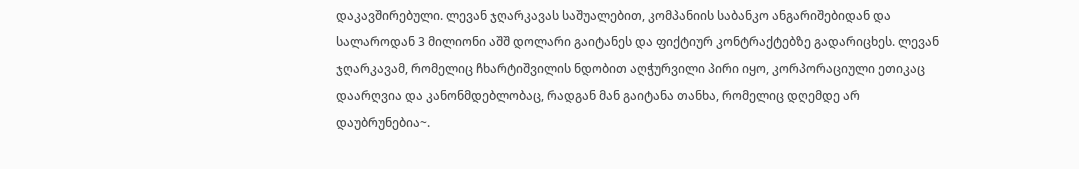დაკავშირებული. ლევან ჯღარკავას საშუალებით, კომპანიის საბანკო ანგარიშებიდან და სალაროდან 3 მილიონი აშშ დოლარი გაიტანეს და ფიქტიურ კონტრაქტებზე გადარიცხეს. ლევან ჯღარკავამ, რომელიც ჩხარტიშვილის ნდობით აღჭურვილი პირი იყო, კორპორაციული ეთიკაც დაარღვია და კანონმდებლობაც, რადგან მან გაიტანა თანხა, რომელიც დღემდე არ დაუბრუნებია~.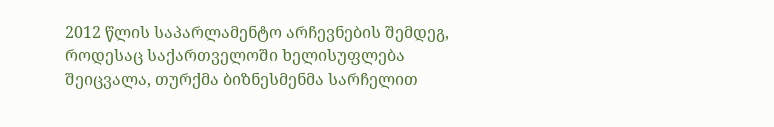2012 წლის საპარლამენტო არჩევნების შემდეგ, როდესაც საქართველოში ხელისუფლება შეიცვალა, თურქმა ბიზნესმენმა სარჩელით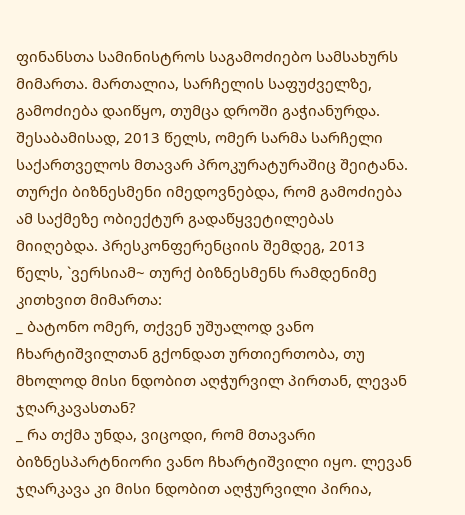ფინანსთა სამინისტროს საგამოძიებო სამსახურს მიმართა. მართალია, სარჩელის საფუძველზე, გამოძიება დაიწყო, თუმცა დროში გაჭიანურდა. შესაბამისად, 2013 წელს, ომერ სარმა სარჩელი საქართველოს მთავარ პროკურატურაშიც შეიტანა. თურქი ბიზნესმენი იმედოვნებდა, რომ გამოძიება ამ საქმეზე ობიექტურ გადაწყვეტილებას მიიღებდა. პრესკონფერენციის შემდეგ, 2013 წელს, `ვერსიამ~ თურქ ბიზნესმენს რამდენიმე კითხვით მიმართა:
_ ბატონო ომერ, თქვენ უშუალოდ ვანო ჩხარტიშვილთან გქონდათ ურთიერთობა, თუ მხოლოდ მისი ნდობით აღჭურვილ პირთან, ლევან ჯღარკავასთან?
_ რა თქმა უნდა, ვიცოდი, რომ მთავარი ბიზნესპარტნიორი ვანო ჩხარტიშვილი იყო. ლევან ჯღარკავა კი მისი ნდობით აღჭურვილი პირია,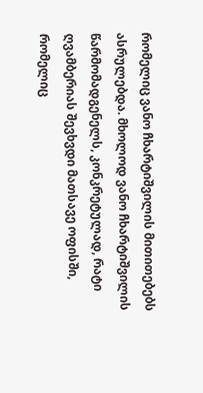რომელიც ვანო ჩხარტიშვილის მითითებებს ასრულებდა. მხოლოდ ვანო ჩხარტიშვილის წარმომადგენელს, კონკრეტულად, რატი ღვამბერიას შევხვდი მათსავე ოფისში, რომელიც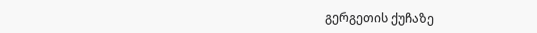გერგეთის ქუჩაზე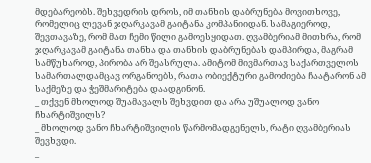მდებარეობს. შეხვედრის დროს, იმ თანხის დაბრუნება მოვითხოვე, რომელიც ლევან ჯღარკავამ გაიტანა კომპანიიდან. სამაგიეროდ, შევთავაზე, რომ მათ ჩემი წილი გამოესყიდათ. ღვამბერიამ მითხრა, რომ ჯღარკავამ გაიტანა თანხა და თანხის დაბრუნებას დამპირდა, მაგრამ სამწუხაროდ, პირობა არ შეასრულა. ამიტომ მივმართავ საქართველოს სამართალდამცავ ორგანოებს, რათა ობიექტური გამოძიება ჩაატარონ ამ საქმეზე და ჭეშმარიტება დაადგინონ.
_ თქვენ მხოლოდ შუამავალს შეხვდით და არა უშუალოდ ვანო ჩხარტიშვილს?
_ მხოლოდ ვანო ჩხარტიშვილის წარმომადგენელს, რატი ღვამბერიას შევხვდი.
_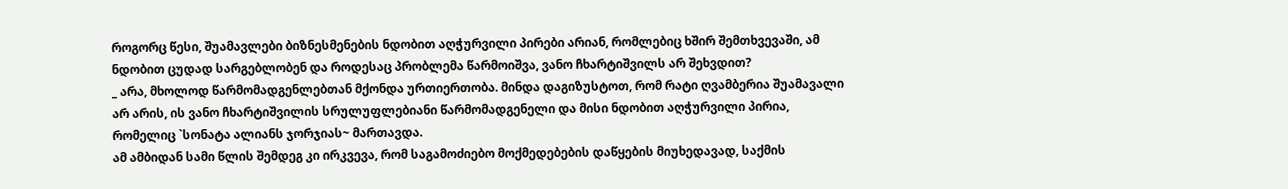როგორც წესი, შუამავლები ბიზნესმენების ნდობით აღჭურვილი პირები არიან, რომლებიც ხშირ შემთხვევაში, ამ ნდობით ცუდად სარგებლობენ და როდესაც პრობლემა წარმოიშვა, ვანო ჩხარტიშვილს არ შეხვდით?
_ არა, მხოლოდ წარმომადგენლებთან მქონდა ურთიერთობა. მინდა დაგიზუსტოთ, რომ რატი ღვამბერია შუამავალი არ არის, ის ვანო ჩხარტიშვილის სრულუფლებიანი წარმომადგენელი და მისი ნდობით აღჭურვილი პირია, რომელიც `სონატა ალიანს ჯორჯიას~ მართავდა.
ამ ამბიდან სამი წლის შემდეგ კი ირკვევა, რომ საგამოძიებო მოქმედებების დაწყების მიუხედავად, საქმის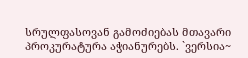სრულფასოვან გამოძიებას მთავარი პროკურატურა აჭიანურებს. `ვერსია~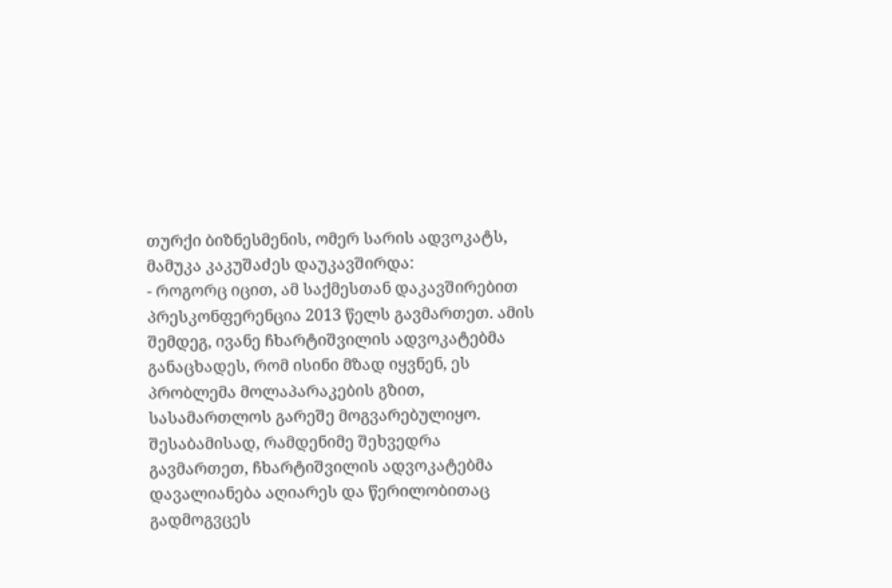თურქი ბიზნესმენის, ომერ სარის ადვოკატს, მამუკა კაკუშაძეს დაუკავშირდა:
- როგორც იცით, ამ საქმესთან დაკავშირებით პრესკონფერენცია 2013 წელს გავმართეთ. ამის შემდეგ, ივანე ჩხარტიშვილის ადვოკატებმა განაცხადეს, რომ ისინი მზად იყვნენ, ეს პრობლემა მოლაპარაკების გზით, სასამართლოს გარეშე მოგვარებულიყო. შესაბამისად, რამდენიმე შეხვედრა გავმართეთ, ჩხარტიშვილის ადვოკატებმა დავალიანება აღიარეს და წერილობითაც გადმოგვცეს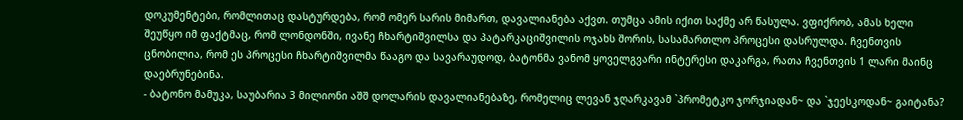დოკუმენტები, რომლითაც დასტურდება, რომ ომერ სარის მიმართ, დავალიანება აქვთ. თუმცა ამის იქით საქმე არ წასულა. ვფიქრობ, ამას ხელი შეუწყო იმ ფაქტმაც, რომ ლონდონში, ივანე ჩხარტიშვილსა და პატარკაციშვილის ოჯახს შორის, სასამართლო პროცესი დასრულდა. ჩვენთვის ცნობილია, რომ ეს პროცესი ჩხარტიშვილმა წააგო და სავარაუდოდ, ბატონმა ვანომ ყოველგვარი ინტერესი დაკარგა, რათა ჩვენთვის 1 ლარი მაინც დაებრუნებინა.
- ბატონო მამუკა, საუბარია 3 მილიონი აშშ დოლარის დავალიანებაზე, რომელიც ლევან ჯღარკავამ `პრომეტკო ჯორჯიადან~ და `ჯეესკოდან~ გაიტანა?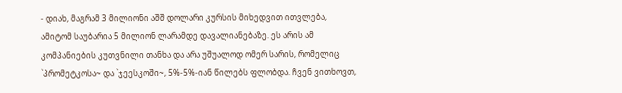- დიახ, მაგრამ 3 მილიონი აშშ დოლარი კურსის მიხედვით ითვლება, ამიტომ საუბარია 5 მილიონ ლარამდე დავალიანებაზე. ეს არის ამ კომპანიების კუთვნილი თანხა და არა უშუალოდ ომერ სარის, რომელიც `პრომეტკოსა~ და `ჯეესკოში~, 5%-5%-იან წილებს ფლობდა. ჩვენ ვითხოვთ,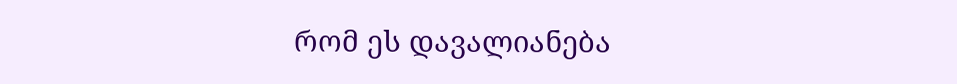რომ ეს დავალიანება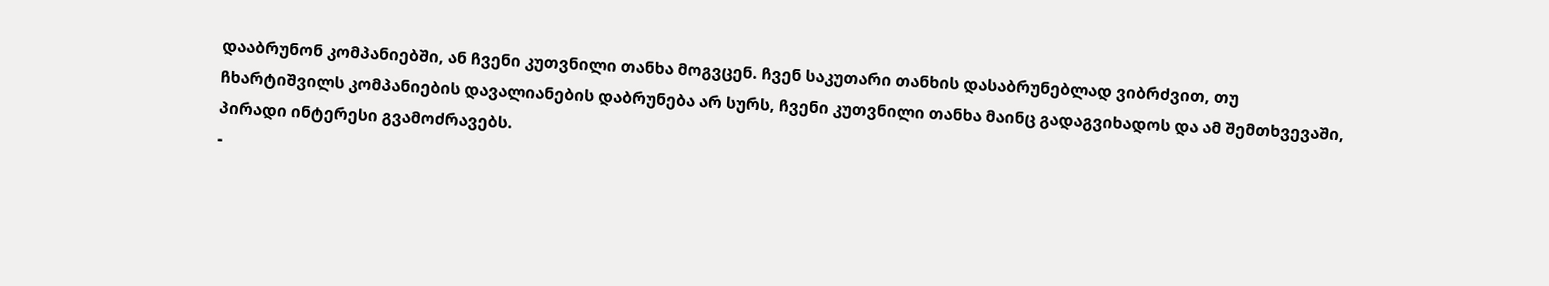დააბრუნონ კომპანიებში, ან ჩვენი კუთვნილი თანხა მოგვცენ. ჩვენ საკუთარი თანხის დასაბრუნებლად ვიბრძვით, თუ ჩხარტიშვილს კომპანიების დავალიანების დაბრუნება არ სურს, ჩვენი კუთვნილი თანხა მაინც გადაგვიხადოს და ამ შემთხვევაში, პირადი ინტერესი გვამოძრავებს.
-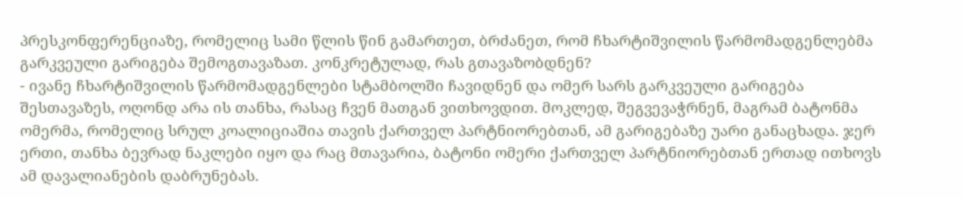პრესკონფერენციაზე, რომელიც სამი წლის წინ გამართეთ, ბრძანეთ, რომ ჩხარტიშვილის წარმომადგენლებმა გარკვეული გარიგება შემოგთავაზათ. კონკრეტულად, რას გთავაზობდნენ?
- ივანე ჩხარტიშვილის წარმომადგენლები სტამბოლში ჩავიდნენ და ომერ სარს გარკვეული გარიგება შესთავაზეს, ოღონდ არა ის თანხა, რასაც ჩვენ მათგან ვითხოვდით. მოკლედ, შეგვევაჭრნენ, მაგრამ ბატონმა ომერმა, რომელიც სრულ კოალიციაშია თავის ქართველ პარტნიორებთან, ამ გარიგებაზე უარი განაცხადა. ჯერ ერთი, თანხა ბევრად ნაკლები იყო და რაც მთავარია, ბატონი ომერი ქართველ პარტნიორებთან ერთად ითხოვს ამ დავალიანების დაბრუნებას.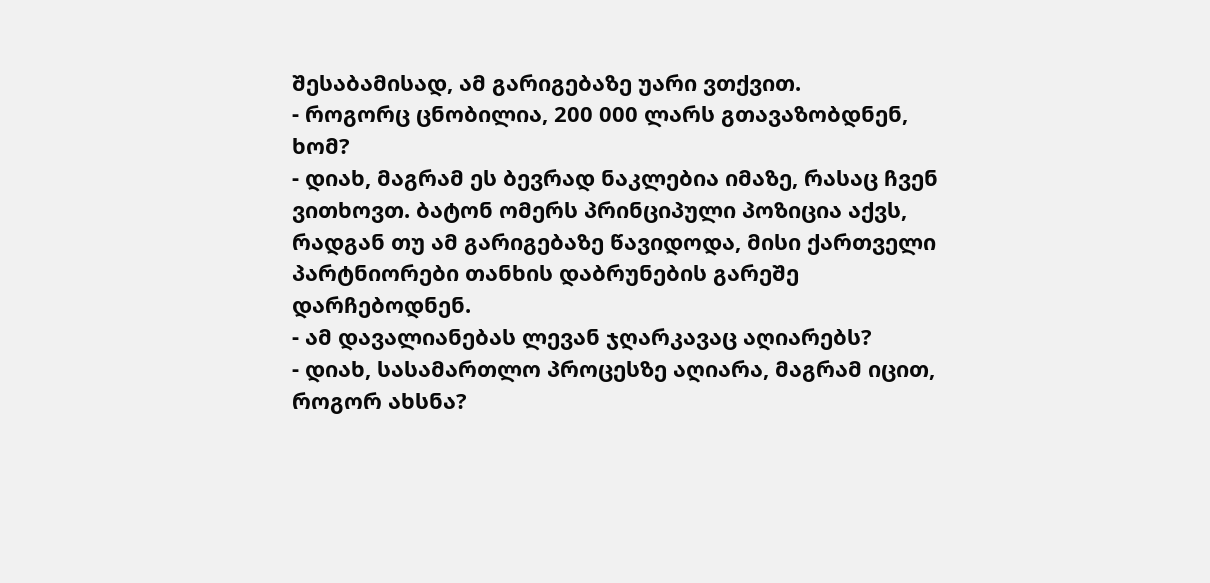შესაბამისად, ამ გარიგებაზე უარი ვთქვით.
- როგორც ცნობილია, 200 000 ლარს გთავაზობდნენ, ხომ?
- დიახ, მაგრამ ეს ბევრად ნაკლებია იმაზე, რასაც ჩვენ ვითხოვთ. ბატონ ომერს პრინციპული პოზიცია აქვს, რადგან თუ ამ გარიგებაზე წავიდოდა, მისი ქართველი პარტნიორები თანხის დაბრუნების გარეშე დარჩებოდნენ.
- ამ დავალიანებას ლევან ჯღარკავაც აღიარებს?
- დიახ, სასამართლო პროცესზე აღიარა, მაგრამ იცით, როგორ ახსნა?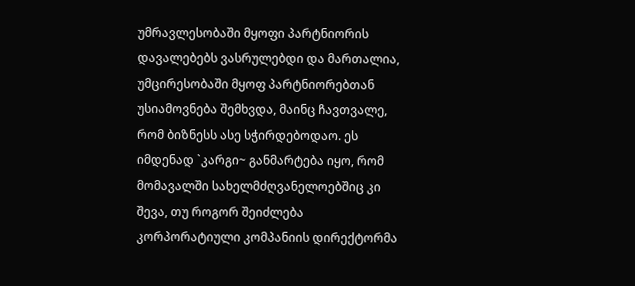უმრავლესობაში მყოფი პარტნიორის დავალებებს ვასრულებდი და მართალია, უმცირესობაში მყოფ პარტნიორებთან უსიამოვნება შემხვდა, მაინც ჩავთვალე, რომ ბიზნესს ასე სჭირდებოდაო. ეს იმდენად `კარგი~ განმარტება იყო, რომ მომავალში სახელმძღვანელოებშიც კი შევა, თუ როგორ შეიძლება კორპორატიული კომპანიის დირექტორმა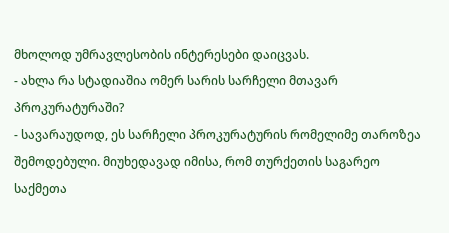მხოლოდ უმრავლესობის ინტერესები დაიცვას.
- ახლა რა სტადიაშია ომერ სარის სარჩელი მთავარ პროკურატურაში?
- სავარაუდოდ, ეს სარჩელი პროკურატურის რომელიმე თაროზეა შემოდებული. მიუხედავად იმისა, რომ თურქეთის საგარეო საქმეთა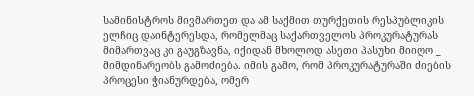სამინისტროს მივმართეთ და ამ საქმით თურქეთის რესპუბლიკის ელჩიც დაინტერესდა, რომელმაც საქართველოს პროკურატურას მიმართვაც კი გაუგზავნა, იქიდან მხოლოდ ასეთი პასუხი მიიღო _ მიმდინარეობს გამოძიება. იმის გამო, რომ პროკურატურაში ძიების პროცესი ჭიანურდება, ომერ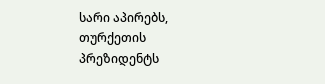სარი აპირებს, თურქეთის პრეზიდენტს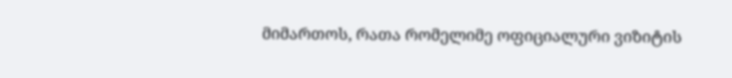მიმართოს, რათა რომელიმე ოფიციალური ვიზიტის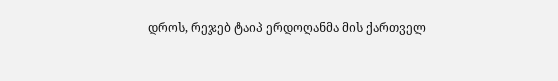დროს, რეჯებ ტაიპ ერდოღანმა მის ქართველ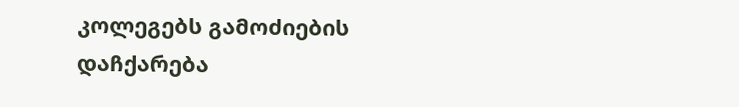კოლეგებს გამოძიების დაჩქარება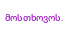მოსთხოვოს.